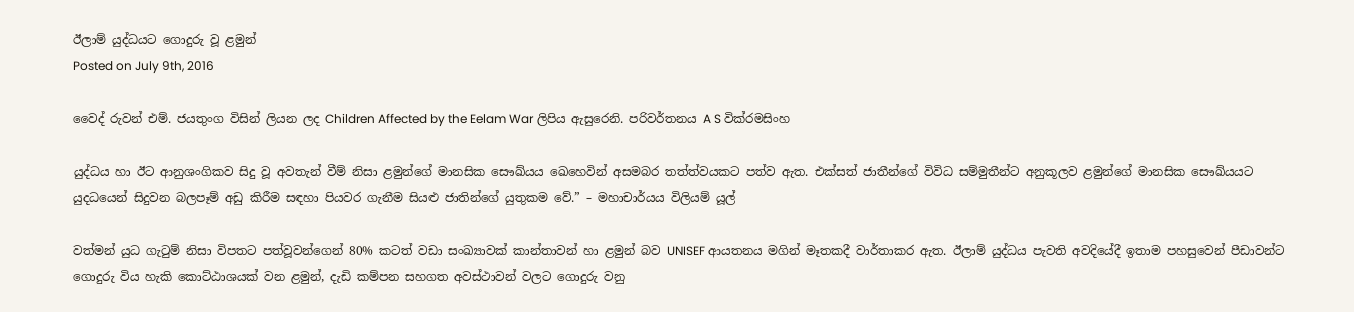ඊලාම් යුද්ධයට ගොදුරු වූ ළමුන්
Posted on July 9th, 2016

වෛද් රුවන් එම්. ජයතුංග විසින් ලියන ලද Children Affected by the Eelam War ලිපිය ඇසුරෙනි. පරිවර්තනය A S වික්රමසිංහ

යුද්ධය හා ඊට ආනුශංගිකව සිදු වූ අවතැන් වීම් නිසා ළමුන්ගේ මානසික සෞඛ්යය ඛෙහෙවින් අසමබර තත්ත්වයකට පත්ව ඇත. එක්සත් ජාතීන්ගේ විවිධ සම්මුතීන්ට අනුකූලව ළමුන්ගේ මානසික සෞඛ්යයට යුදධයෙන් සිදුවන බලපෑම් අඩු කිරීම සඳහා පියවර ගැනීම සියළු ජාතින්ගේ යුතුකම වේ.” – මහාචාර්යය විලියම් යූල්

වත්මන් යුධ ගැටුම් නිසා විපතට පත්වූවන්ගෙන් 80% කටත් වඩා සංඛ්‍යාවක් කාන්තාවන් හා ළමුන් බව UNISEF ආයතනය මගින් මෑතකදී වාර්තාකර ඇත. ඊලාම් යුද්ධය පැවති අවදියේදී ඉතාම පහසුවෙන් පීඩාවන්ට ගොදුරු විය හැකි කොට්ඨාශයක් වන ළමුන්, දැඩි කම්පන සහගත අවස්ථාවන් වලට ගොදුරු වනු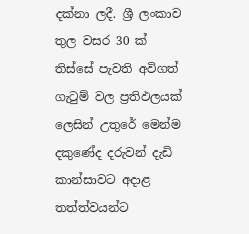දක්නා ලදී. ශ්‍රී ලංකාව තුල වසර 30 ක් තිස්සේ පැවති අවිගත් ගැටුම් වල ප්‍රතිඵලයක් ලෙසින් උතුරේ මෙන්ම දකුණේද දරුවන් දැඩි කාන්සාවට අදාළ තත්ත්වයන්ට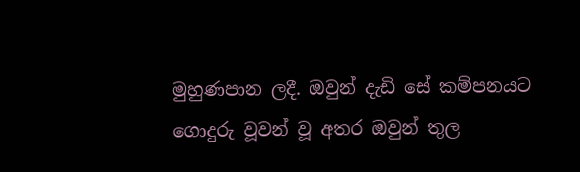මුහුණපාන ලදී. ඔවුන් දැඩි සේ කම්පනයට ගොදුරු වූවන් වූ අතර ඔවුන් තුල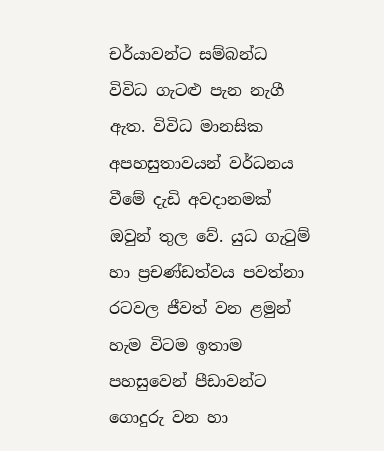චර්යාවන්ට සම්බන්ධ විවිධ ගැටළු පැන නැගී ඇත. විවිධ මානසික අපහසුතාවයන් වර්ධනය වීමේ දැඩි අවදානමක් ඔවුන් තුල වේ. යුධ ගැටුම් හා ප්‍රචණ්ඩත්වය පවත්නා රටවල ජීවත් වන ළමුන් හැම විටම ඉතාම පහසුවෙන් පීඩාවන්ට ගොදුරු වන හා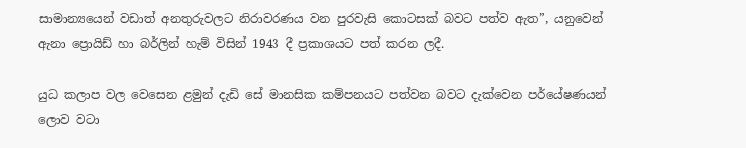සාමාන්‍යයෙන් වඩාත් අනතුරුවලට නිරාවරණය වන පුරවැසි කොටසක් බවට පත්ව ඇත”, යනුවෙන් ඇනා ප්‍රොයිඩ් හා බර්ලින් හැම් විසින් 1943 දී ප්‍රකාශයට පත් කරන ලදී.

යුධ කලාප වල වෙසෙන ළමුන් දැඩි සේ මානසික කම්පනයට පත්වන බවට දැක්වෙන පර්යේෂණයන් ලොව වටා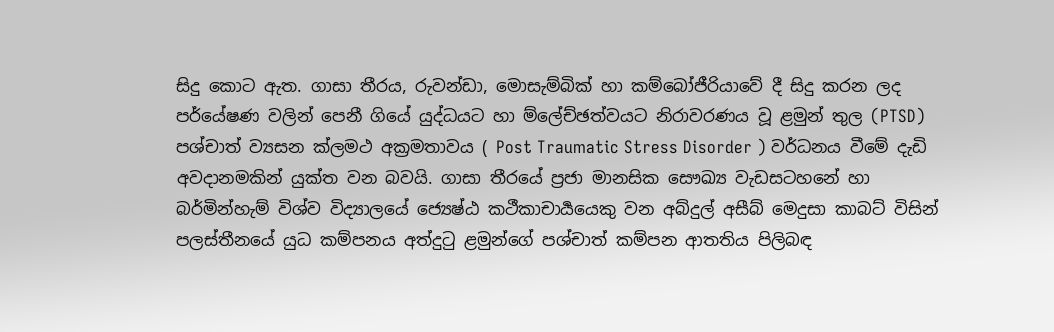සිදු කොට ඇත. ගාසා තීරය, රුවන්ඩා, මොසැම්බික් හා කම්බෝජීරියාවේ දී සිදු කරන ලද පර්යේෂණ වලින් පෙනී ගියේ යුද්ධයට හා ම්ලේච්ඡත්වයට නිරාවරණය වූ ළමුන් තුල (PTSD) පශ්චාත් ව්‍යසන ක්ලමථ අක්‍රමතාවය ( Post Traumatic Stress Disorder ) වර්ධනය වීමේ දැඩි අවදානමකින් යුක්ත වන බවයි. ගාසා තීරයේ ප්‍රජා මානසික සෞඛ්‍ය වැඩසටහනේ හා බර්මින්හැම් විශ්ව විද්‍යාලයේ ජ්‍යෙෂ්ඨ කථීකාචාර්‍යයෙකු වන අබ්දුල් අසීබ් මෙදුසා කාබට් විසින් පලස්තීනයේ යුධ කම්පනය අත්දුටු ළමුන්ගේ පශ්චාත් කම්පන ආතතිය පිලිබඳ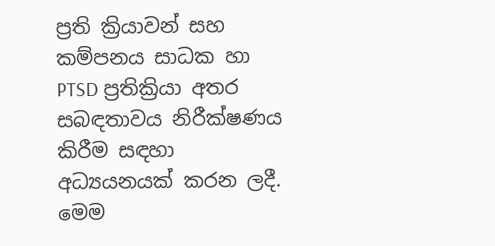ප්‍රති ක්‍රියාවන් සහ කම්පනය සාධක හා PTSD ප්‍රතික්‍රියා අතර සබඳතාවය නිරීක්ෂණය කිරීම සඳහා අධ්‍යයනයක් කරන ලදී. මෙම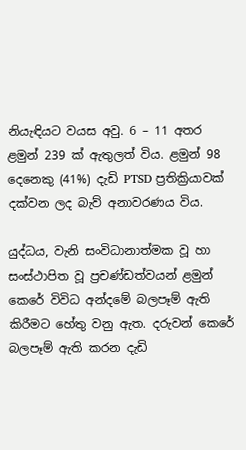නියැඳියට වයස අවු. 6 – 11 අතර ළමුන් 239 ක් ඇතුලත් විය. ළමුන් 98 දෙනෙකු (41%) දැඩි PTSD ප්‍රතික්‍රියාවක් දක්වන ලද බැව් අනාවරණය විය.

යුද්ධය, වැනි සංවිධානාත්මක වූ හා සංස්ථාපිත වූ ප්‍රචණ්ඩත්වයන් ළමුන් කෙරේ විවිධ අන්දමේ බලපෑම් ඇති කිරීමට හේතු වනු ඇත. දරුවන් කෙරේ බලපෑම් ඇති කරන දැඩි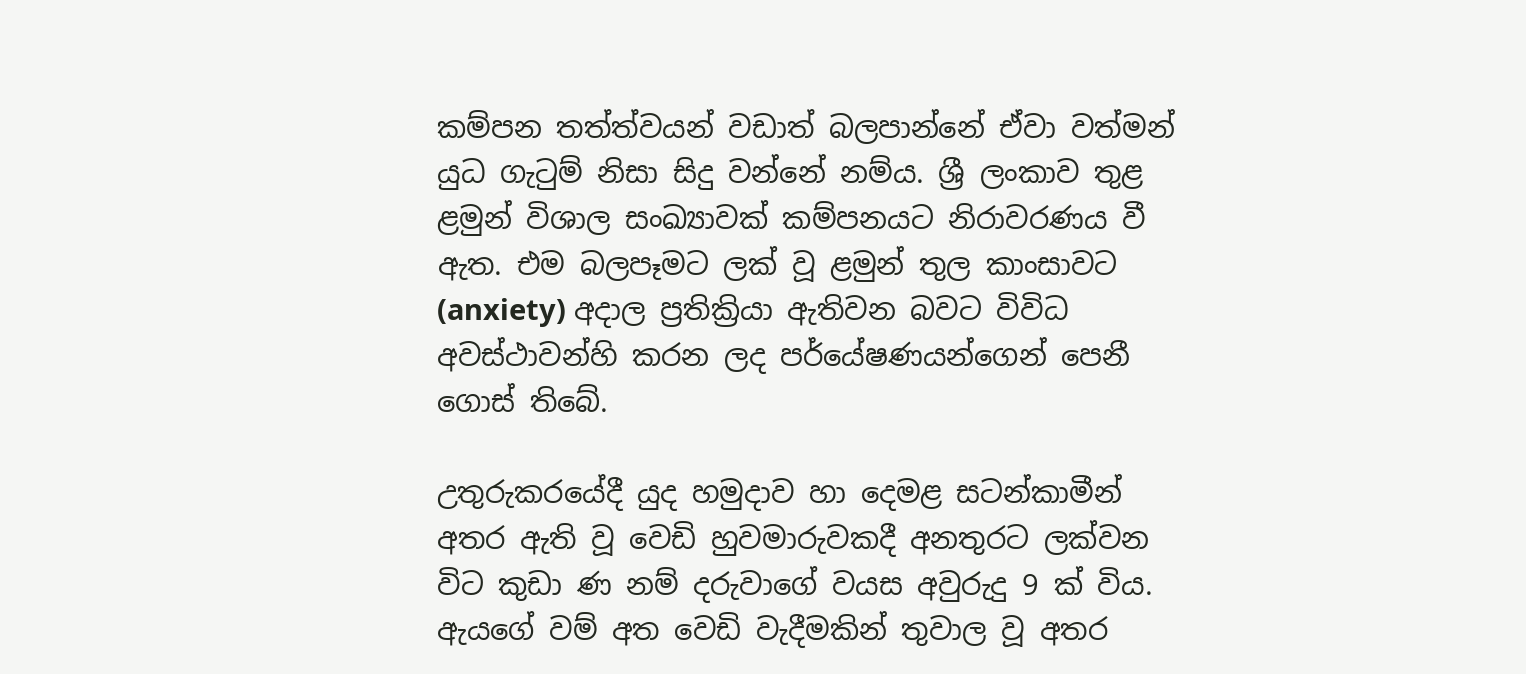කම්පන තත්ත්වයන් වඩාත් බලපාන්නේ ඒවා වත්මන් යුධ ගැටුම් නිසා සිදු වන්නේ නම්ය. ශ්‍රී ලංකාව තුළ ළමුන් විශාල සංඛ්‍යාවක් කම්පනයට නිරාවරණය වී ඇත. එම බලපෑමට ලක් වූ ළමුන් තුල කාංසාවට (anxiety) අදාල ප්‍රතික්‍රියා ඇතිවන බවට විවිධ අවස්ථාවන්හි කරන ලද පර්යේෂණයන්ගෙන් පෙනී ගොස් තිබේ.

උතුරුකරයේදී යුද හමුදාව හා දෙමළ සටන්කාමීන් අතර ඇති වූ වෙඩි හුවමාරුවකදී අනතුරට ලක්වන විට කුඩා ණ නම් දරුවාගේ වයස අවුරුදු 9 ක් විය. ඇයගේ වම් අත වෙඩි වැදීමකින් තුවාල වූ අතර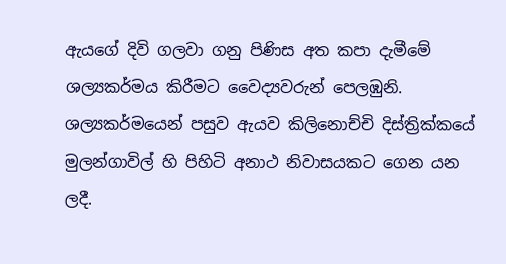ඇයගේ දිවි ගලවා ගනු පිණිස අත කපා දැමීමේ ශල්‍යකර්මය කිරීමට වෛද්‍යවරුන් පෙලඹුනි. ශල්‍යකර්මයෙන් පසුව ඇයව කිලිනොච්චි දිස්ත්‍රික්කයේ මුලන්ගාවිල් හි පිහිටි අනාථ නිවාසයකට ගෙන යන ලදී.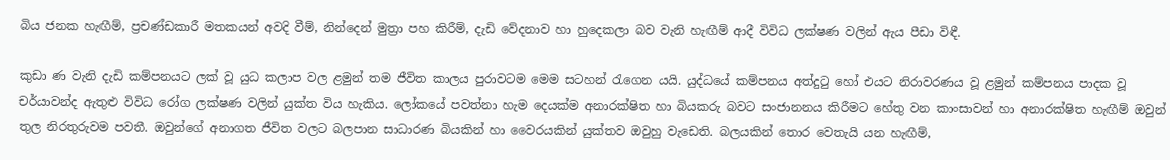බිය ජනක හැඟීම්, ප්‍රචණ්ඩකාරී මතකයන් අවදි වීම්, නින්දෙන් මුත්‍රා පහ කිරීම්, දැඩි වේදනාව හා හුදෙකලා බව වැනි හැඟීම් ආදී විවිධ ලක්ෂණ වලින් ඇය පීඩා විඳී.

කුඩා ණ වැනි දැඩි කම්පනයට ලක් වූ යුධ කලාප වල ළමුන් තම ජීවිත කාලය පුරාවටම මෙම සටහන් රැගෙන යයි. යුද්ධයේ කම්පනය අත්දුටු හෝ එයට නිරාවරණය වූ ළමුන් කම්පනය පාදක වූ චර්යාවන්ද ඇතුළු විවිධ රෝග ලක්ෂණ වලින් යුක්ත විය හැකිය. ලෝකයේ පවත්නා හැම දෙයක්ම අනාරක්ෂිත හා බියකරු බවට සංජානනය කිරීමට හේතු වන කාංසාවන් හා අනාරක්ෂිත හැඟීම් ඔවුන් තුල නිරතුරුවම පවතී. ඔවුන්ගේ අනාගත ජීවිත වලට බලපාන සාධාරණ බියකින් හා වෛරයකින් යුක්තව ඔවුහු වැඩෙති. බලයකින් තොර වෙතැයි යන හැඟීම්,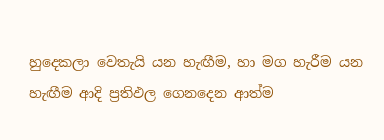හුදෙකලා වෙතැයි යන හැඟීම, හා මග හැරීම යන හැඟීම ආදි ප්‍රතිඵල ගෙනදෙන ආත්ම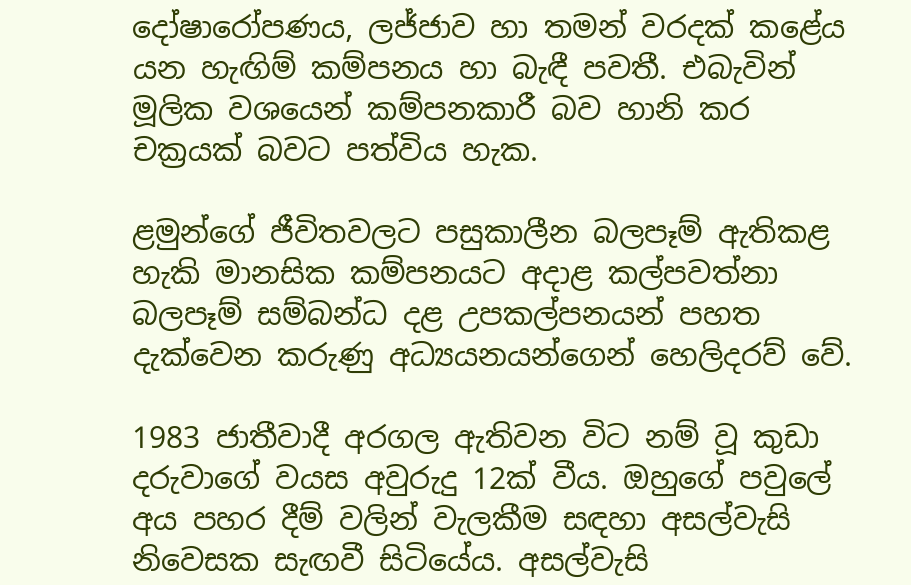දෝෂාරෝපණය, ලජ්ජාව හා තමන් වරදක් කළේය යන හැඟිම් කම්පනය හා බැඳී පවතී. එබැවින් මූලික වශයෙන් කම්පනකාරී බව හානි කර චක්‍රයක් බවට පත්විය හැක.

ළමුන්ගේ ජීවිතවලට පසුකාලීන බලපෑම් ඇතිකළ හැකි මානසික කම්පනයට අදාළ කල්පවත්නා බලපෑම් සම්බන්ධ දළ උපකල්පනයන් පහත දැක්වෙන කරුණු අධ්‍යයනයන්ගෙන් හෙලිදරව් වේ.

1983 ජාතීවාදී අරගල ඇතිවන විට නම් වූ කුඩා දරුවාගේ වයස අවුරුදු 12ක් වීය. ඔහුගේ පවුලේ අය පහර දීම් වලින් වැලකීම සඳහා අසල්වැසි නිවෙසක සැඟවී සිටියේය. අසල්වැසි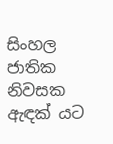සිංහල ජාතික නිවසක ඇඳක් යට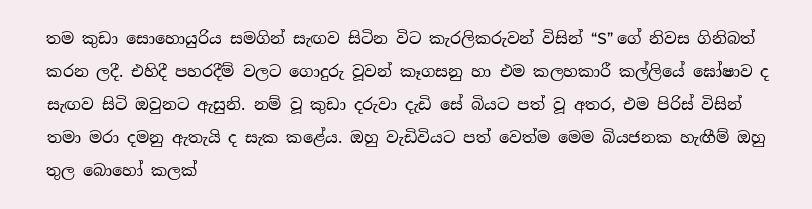තම කුඩා සොහොයුරිය සමගින් සැඟව සිටින විට කැරලිකරුවන් විසින් “S” ගේ නිවස ගිනිබත් කරන ලදී. එහිදී පහරදීම් වලට ගොදුරු වූවන් කෑගසනු හා එම කලහකාරී කල්ලියේ ඝෝෂාව ද සැඟව සිටි ඔවුනට ඇසුනි. නම් වූ කුඩා දරුවා දැඩි සේ බියට පත් වූ අතර, එම පිරිස් විසින් තමා මරා දමනු ඇතැයි ද සැක කළේය. ඔහු වැඩිවියට පත් වෙත්ම මෙම බියජනක හැඟීම් ඔහු තුල බොහෝ කලක්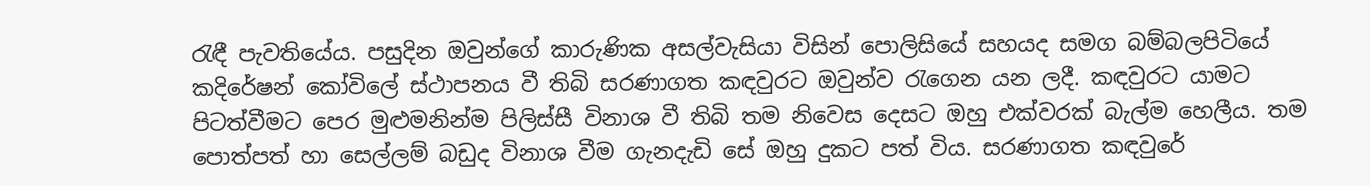රැඳී පැවතියේය. පසුදින ඔවුන්ගේ කාරුණික අසල්වැසියා විසින් පොලිසියේ සහයද සමග බම්බලපිටියේ කදිරේෂන් කෝවිලේ ස්ථාපනය වී තිබි සරණාගත කඳවුරට ඔවුන්ව රැගෙන යන ලදී. කඳවුරට යාමට පිටත්වීමට පෙර මුළුමනින්ම පිලිස්සී විනාශ වී තිබි තම නිවෙස දෙසට ඔහු එක්වරක් බැල්ම හෙලීය. තම පොත්පත් හා සෙල්ලම් බඩුද විනාශ වීම ගැනදැඩි සේ ඔහු දුකට පත් විය. සරණාගත කඳවුරේ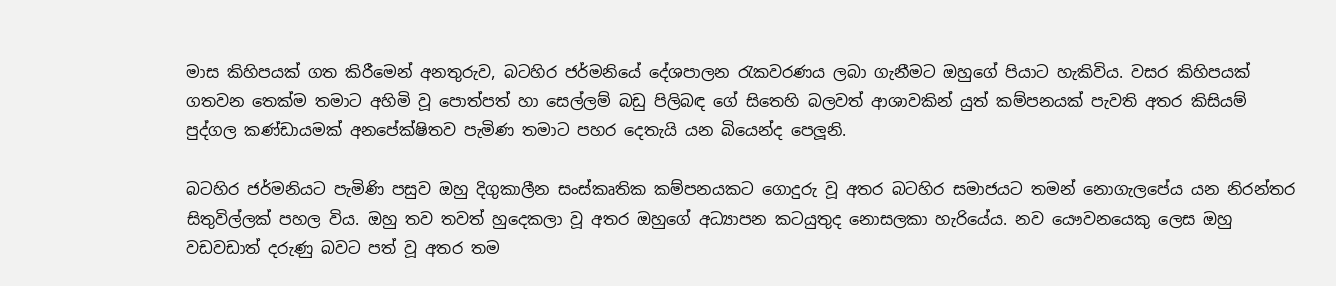මාස කිහිපයක් ගත කිරීමෙන් අනතුරුව, බටහිර ජර්මනියේ දේශපාලන රැකවරණය ලබා ගැනීමට ඔහුගේ පියාට හැකිවිය. වසර කිහිපයක් ගතවන තෙක්ම තමාට අහිමි වූ පොත්පත් හා සෙල්ලම් බඩු පිලිබඳ ගේ සිතෙහි බලවත් ආශාවකින් යුත් කම්පනයක් පැවති අතර කිසියම් පුද්ගල කණ්ඩායමක් අනපේක්ෂිතව පැමිණ තමාට පහර දෙතැයි යන බියෙන්ද පෙලූනි.

බටහිර ජර්මනියට පැමිණි පසුව ඔහු දිගුකාලීන සංස්කෘතික කම්පනයකට ගොදුරු වූ අතර බටහිර සමාජයට තමන් නොගැලපේය යන නිරන්තර සිතුවිල්ලක් පහල විය. ඔහු තව තවත් හුදෙකලා වූ අතර ඔහුගේ අධ්‍යාපන කටයුතුද නොසලකා හැරියේය. නව යෞවනයෙකු ලෙස ඔහු වඩවඩාත් දරුණු බවට පත් වූ අතර තම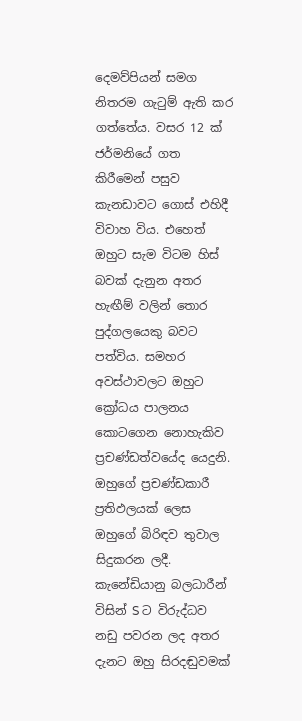දෙමව්පියන් සමග නිතරම ගැටුම් ඇති කර ගත්තේය. වසර 12 ක් ජර්මනියේ ගත කිරීමෙන් පසුව කැනඩාවට ගොස් එහිදී විවාහ විය. එහෙත් ඔහුට සැම විටම හිස් බවක් දැනුන අතර හැඟීම් වලින් තොර පුද්ගලයෙකු බවට පත්විය. සමහර අවස්ථාවලට ඔහුට ක්‍රෝධය පාලනය කොටගෙන නොහැකිව ප්‍රචණ්ඩත්වයේද යෙදුනි. ඔහුගේ ප්‍රචණ්ඩකාරී ප්‍රතිඵලයක් ලෙස ඔහුගේ බිරිඳව තුවාල සිදුකරන ලදී. කැනේඩියානු බලධාරීන් විසින් S ට විරුද්ධව නඩු පවරන ලද අතර දැනට ඔහු සිරදඬුවමක්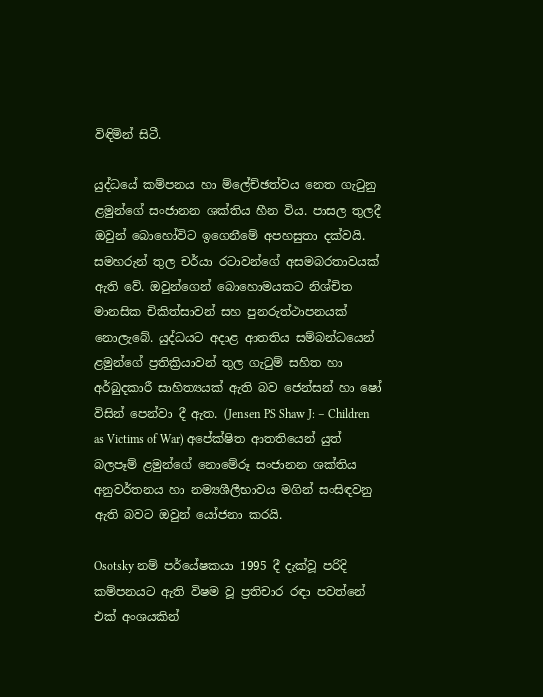විඳිමින් සිටී.

යුද්ධයේ කම්පනය හා ම්ලේච්ඡත්වය නෙත ගැටුනු ළමුන්ගේ සංජානන ශක්තිය හීන විය. පාසල තුලදී ඔවුන් බොහෝවිට ඉගෙනීමේ අපහසුතා දක්වයි. සමහරුන් තුල චර්යා රටාවන්ගේ අසමබරතාවයක් ඇති වේ. ඔවුන්ගෙන් බොහොමයකට නිශ්චිත මානසික චිකිත්සාවන් සහ පුනරුත්ථාපනයක් නොලැබේ. යුද්ධයට අදාළ ආතතිය සම්බන්ධයෙන් ළමුන්ගේ ප්‍රතික්‍රියාවන් තුල ගැටුම් සහිත හා අර්බුදකාරී සාහිත්‍යයක් ඇති බව ජෙන්සන් හා ෂෝ විසින් පෙන්වා දී ඇත. (Jensen PS Shaw J: – Children as Victims of War) අපේක්ෂිත ආතතියෙන් යුත් බලපෑම් ළමුන්ගේ නොමේරූ සංජානන ශක්තිය අනුවර්තනය හා නම්‍යශීලීභාවය මගින් සංසිඳවනු ඇති බවට ඔවුන් යෝජනා කරයි.

Osotsky නම් පර්යේෂකයා 1995 දී දැක්වූ පරිදි කම්පනයට ඇති විෂම වූ ප්‍රතිචාර රඳා පවත්නේ එක් අංශයකින්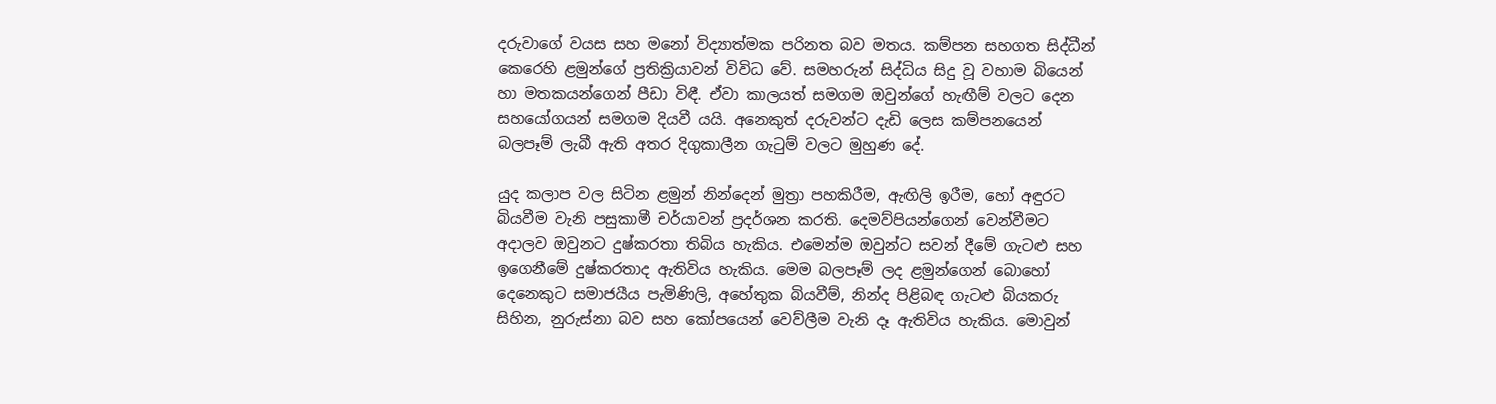දරුවාගේ වයස සහ මනෝ විද්‍යාත්මක පරිනත බව මතය. කම්පන සහගත සිද්ධීන් කෙරෙහි ළමුන්ගේ ප්‍රතික්‍රියාවන් විවිධ වේ. සමහරුන් සිද්ධිය සිදු වූ වහාම බියෙන් හා මතකයන්ගෙන් පීඩා විඳී. ඒවා කාලයත් සමගම ඔවුන්ගේ හැඟීම් වලට දෙන සහයෝගයන් සමගම දියවී යයි. අනෙකුත් දරුවන්ට දැඩි ලෙස කම්පනයෙන් බලපෑම් ලැබී ඇති අතර දිගුකාලීන ගැටුම් වලට මුහුණ දේ.

යුද කලාප වල සිටින ළමුන් නින්දෙන් මුත්‍රා පහකිරීම, ඇඟිලි ඉරීම, හෝ අඳුරට බියවීම වැනි පසුකාමී චර්යාවන් ප්‍රදර්ශන කරති. දෙමව්පියන්ගෙන් වෙන්වීමට අදාලව ඔවුනට දුෂ්කරතා තිබිය හැකිය. එමෙන්ම ඔවුන්ට සවන් දීමේ ගැටළු සහ ඉගෙනීමේ දුෂ්කරතාද ඇතිවිය හැකිය. මෙම බලපෑම් ලද ළමුන්ගෙන් බොහෝ දෙනෙකුට සමාජයීය පැමිණිලි, අහේතුක බියවීම්, නින්ද පිළිබඳ ගැටළු බියකරු සිහින, නුරුස්නා බව සහ කෝපයෙන් වෙව්ලීම වැනි දෑ ඇතිවිය හැකිය. මොවුන්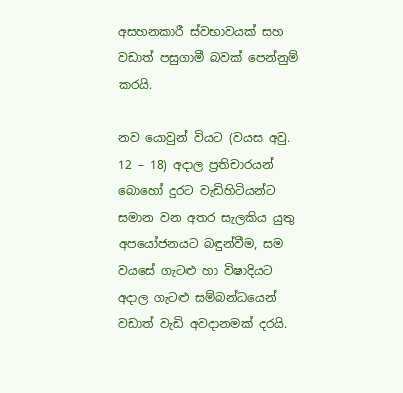අසහනකාරී ස්වභාවයක් සහ වඩාත් පසුගාමී බවක් පෙන්නුම් කරයි.

නව යොවුන් වියට (වයස අවු. 12 – 18) අදාල ප්‍රතිචාරයන් බොහෝ දුරට වැඩිහිටියන්ට සමාන වන අතර සැලකිය යුතු අපයෝජනයට බඳුන්වීම, සම වයසේ ගැටළු හා විෂාදියට අදාල ගැටළු සම්බන්ධයෙන් වඩාත් වැඩි අවදානමක් දරයි.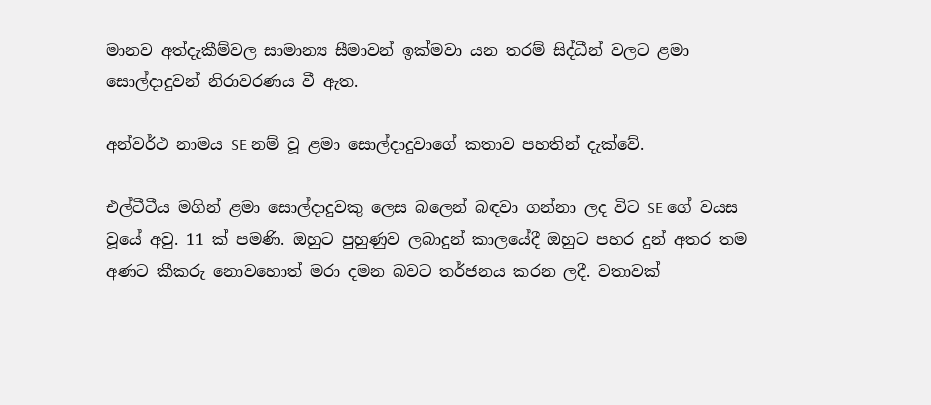මානව අත්දැකීම්වල සාමාන්‍ය සීමාවන් ඉක්මවා යන තරම් සිද්ධීන් වලට ළමා සොල්දාදුවන් නිරාවරණය වී ඇත.

අන්වර්ථ නාමය SE නම් වූ ළමා සොල්දාදුවාගේ කතාව පහතින් දැක්වේ.

එල්ටීටීය මගින් ළමා සොල්දාදුවකු ලෙස බලෙන් බඳවා ගන්නා ලද විට SE ගේ වයස වූයේ අවු. 11 ක් පමණි. ඔහුට පුහුණුව ලබාදුන් කාලයේදී ඔහුට පහර දුන් අතර තම අණට කීකරු නොවහොත් මරා දමන බවට තර්ජනය කරන ලදී. වතාවක්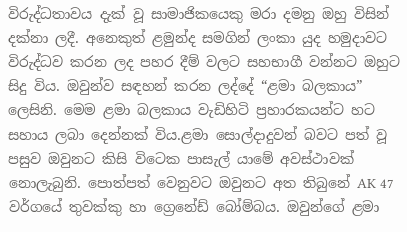විරුද්ධතාවය දැක් වූ සාමාජිකයෙකු මරා දමනු ඔහු විසින් දක්නා ලදී. අනෙකුත් ළමුන්ද සමගින් ලංකා යුද හමුදාවට විරුද්ධව කරන ලද පහර දීම් වලට සහභාගී වන්නට ඔහුට සිදු විය. ඔවුන්ව සඳහන් කරන ලද්දේ “ළමා බලකාය” ලෙසිනි. මෙම ළමා බලකාය වැඩිහිටි ප්‍රහාරකයන්ට හට සහාය ලබා දෙන්නක් විය.ළමා සොල්දාදුවන් බවට පත් වූ පසුව ඔවුනට කිසි විටෙක පාසැල් යාමේ අවස්ථාවක් නොලැබුනි. පොත්පත් වෙනුවට ඔවුනට අත තිබුනේ AK 47 වර්ගයේ තුවක්කු හා ග්‍රෙනේඩ් බෝම්බය. ඔවුන්ගේ ළමා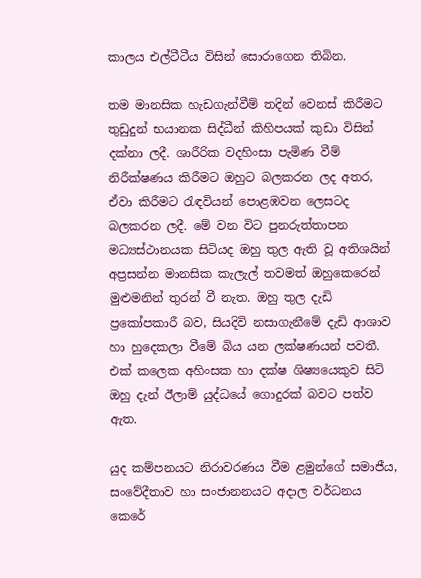කාලය එල්ටීටීය විසින් සොරාගෙන තිබින.

තම මානසික හැඩගැන්වීම් තදින් වෙනස් කිරීමට තුඩුදුන් භයානක සිද්ධීන් කිහිපයක් කුඩා විසින් දක්නා ලදී. ශාරීරික වදහිංසා පැමිණ වීම් නිරීක්ෂණය කිරීමට ඔහුට බලකරන ලද අතර, ඒවා කිරීමට රැඳවියන් පොළඹවන ලෙසටද බලකරන ලදී. මේ වන විට පුනරුත්තාපන මධ්‍යස්ථානයක සිටියද ඔහු තුල ඇති වූ අතිශයින් අප්‍රසන්න මානසික කැලැල් තවමත් ඔහුකෙරෙන් මුළුමනින් තුරන් වී නැත. ඔහු තුල දැඩි ප්‍රකෝපකාරී බව, සියදිවි නසාගැනීමේ දැඩි ආශාව හා හුදෙකලා වීමේ බිය යන ලක්ෂණයන් පවතී. එක් කලෙක අහිංසක හා දක්ෂ ශිෂ්‍යයෙකුව සිටි ඔහු දැන් ඊලාම් යුද්ධයේ ගොදුරක් බවට පත්ව ඇත.

යුද කම්පනයට නිරාවරණය වීම ළමුන්ගේ සමාජීය, සංවේදීතාව හා සංජානනයට අදාල වර්ධනය කෙරේ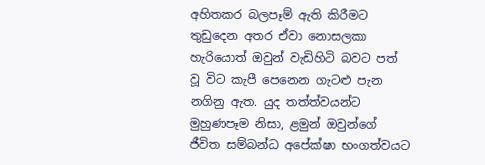අහිතකර බලපෑම් ඇති කිරීමට තුඩුදෙන අතර ඒවා නොසලකා හැරියොත් ඔවුන් වැඩිහිටි බවට පත් වූ විට කැපී පෙනෙන ගැටළු පැන නගිනු ඇත. යුද තත්ත්වයන්ට මුහුණපෑම නිසා, ළමුන් ඔවුන්ගේ ජීවිත සම්බන්ධ අපේක්ෂා භංගත්වයට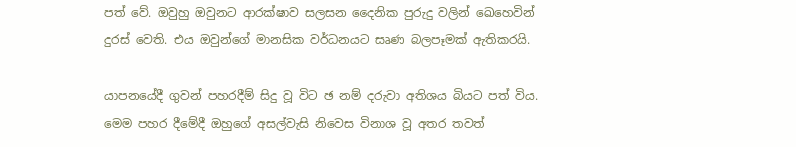පත් වේ. ඔවුහු ඔවුනට ආරක්ෂාව සලසන දෛනික පුරුදු වලින් ඛෙහෙවින් දුරස් වෙති. එය ඔවුන්ගේ මානසික වර්ධනයට සෘණ බලපෑමක් ඇතිකරයි.

යාපනයේදී ගුවන් පහරදීම් සිදු වූ විට ඡ නම් දරුවා අතිශය බියට පත් විය. මෙම පහර දීමේදී ඔහුගේ අසල්වැසි නිවෙස විනාශ වූ අතර තවත්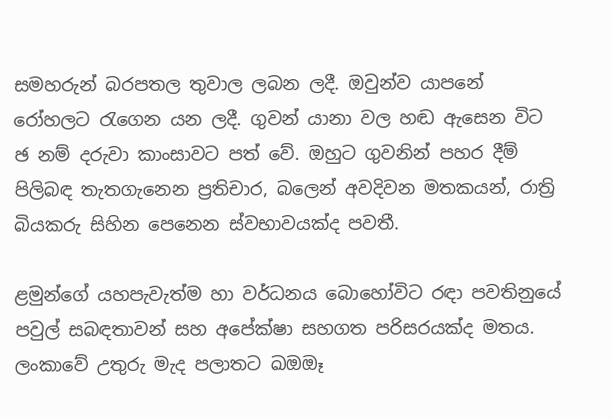සමහරුන් බරපතල තුවාල ලබන ලදී. ඔවුන්ව යාපනේ රෝහලට රැගෙන යන ලදී. ගුවන් යානා වල හඬ ඇසෙන විට ඡ නම් දරුවා කාංසාවට පත් වේ. ඔහුට ගුවනින් පහර දීම් පිලිබඳ තැතගැනෙන ප්‍රතිචාර, බලෙන් අවදිවන මතකයන්, රාත්‍රි බියකරු සිහින පෙනෙන ස්වභාවයක්ද පවතී.

ළමුන්ගේ යහපැවැත්ම හා වර්ධනය බොහෝවිට රඳා පවතිනුයේ පවුල් සබඳතාවන් සහ අපේක්ෂා සහගත පරිසරයක්ද මතය. ලංකාවේ උතුරු මැද පලාතට ඛඔඔෑ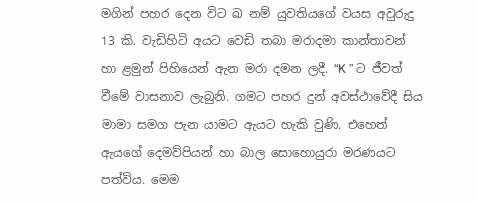මගින් පහර දෙන විට ඛ නම් යුවතියගේ වයස අවුරුදු 13 කි. වැඩිහිටි අයට වෙඩි තබා මරාදමා කාන්තාවන් හා ළමුන් පිහියෙන් ඇන මරා දමන ලදී. “K ” ට ජීවත් වීමේ වාසනාව ලැබුනි. ගමට පහර දුන් අවස්ථාවේදී සිය මාමා සමග පැන යාමට ඇයට හැකි වුණි. එහෙත් ඇයගේ දෙමව්පියන් හා බාල සොහොයුරා මරණයට පත්විය. මෙම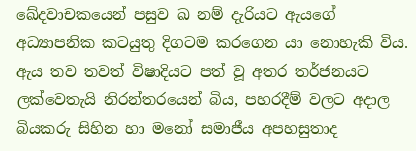ඛේදවාචකයෙන් පසුව ඛ නම් දැරියට ඇයගේ අධ්‍යාපනික කටයුතු දිගටම කරගෙන යා නොහැකි විය. ඇය තව තවත් විෂාදියට පත් වූ අතර තර්ජනයට ලක්වෙතැයි නිරන්තරයෙන් බිය, පහරදීම් වලට අදාල බියකරු සිහින හා මනෝ සමාජීය අපහසුතාද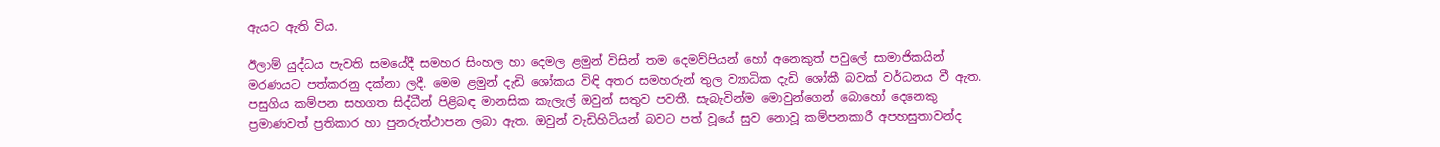ඇයට ඇති විය.

ඊලාම් යුද්ධය පැවති සමයේදී සමහර සිංහල හා දෙමල ළමුන් විසින් තම දෙමව්පියන් හෝ අනෙකුත් පවුලේ සාමාජිකයින් මරණයට පත්කරනු දක්නා ලදී. මෙම ළමුන් දැඩි ශෝකය විඳි අතර සමහරුන් තුල ව්‍යාධික දැඩි ශෝකී බවක් වර්ධනය වී ඇත. පසුගිය කම්පන සහගත සිද්ධීන් පිළිබඳ මානසික කැලැල් ඔවුන් සතුව පවතී. සැබැවින්ම මොවුන්ගෙන් බොහෝ දෙනෙකු ප්‍රමාණවත් ප්‍රතිකාර හා පුනරුත්ථාපන ලබා ඇත. ඔවුන් වැඩිහිටියන් බවට පත් වූයේ සුව නොවූ කම්පනකාරී අපහසුතාවන්ද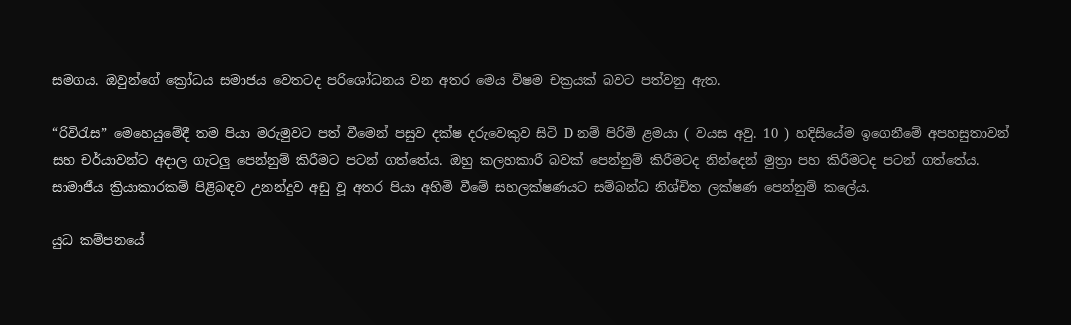සමගය. ඔවුන්ගේ ක්‍රෝධය සමාජය වෙතටද පරිශෝධනය වන අතර මෙය විෂම චක්‍රයක් බවට පත්වනු ඇත.

“රිවිරැස” මෙහෙයුමේදී තම පියා මරුමුවට පත් වීමෙන් පසුව දක්ෂ දරුවෙකුව සිටි D නම් පිරිමි ළමයා ( වයස අවු. 10 ) හදිසියේම ඉගෙනීමේ අපහසුතාවන් සහ චර්යාවන්ට අදාල ගැටලු පෙන්නුම් කිරීමට පටන් ගත්තේය. ඔහු කලහකාරී බවක් පෙන්නුම් කිරීමටද නින්දෙන් මුත්‍රා පහ කිරීමටද පටන් ගත්තේය. සාමාජීය ක්‍රියාකාරකම් පිළිබඳව උනන්දුව අඩු වූ අතර පියා අහිමි වීමේ සහලක්ෂණයට සම්බන්ධ නිශ්චිත ලක්ෂණ පෙන්නුම් කලේය.

යුධ කම්පනයේ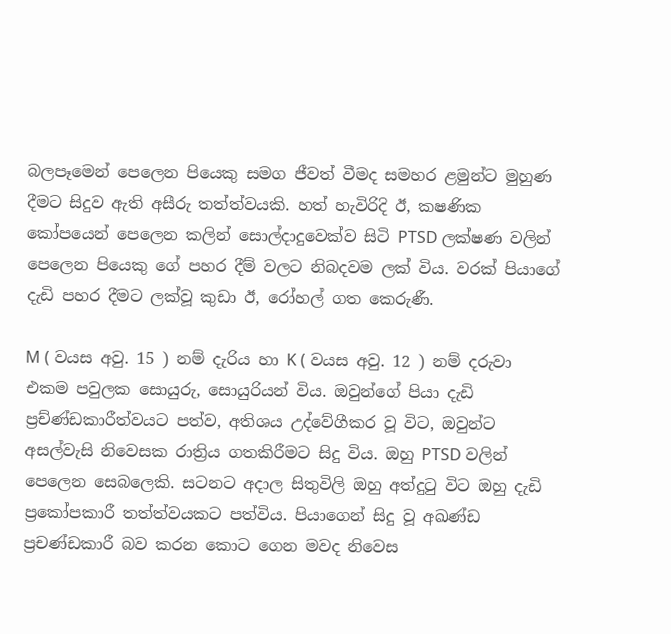බලපෑමෙන් පෙලෙන පියෙකු සමග ජීවත් වීමද සමහර ළමුන්ට මුහුණ දීමට සිදුව ඇති අසීරු තත්ත්වයකි. හත් හැවිරිදි ඊ, ක‍ෂණික කෝපයෙන් පෙලෙන කලින් සොල්දාදුවෙක්ව සිටි PTSD ලක්ෂණ වලින් පෙලෙන පියෙකු ගේ පහර දීම් වලට නිබදවම ලක් විය. වරක් පියාගේ දැඩි පහර දීමට ලක්වූ කුඩා ඊ, රෝහල් ගත කෙරුණී.

M ( වයස අවු. 15 ) නම් දැරිය හා K ( වයස අවු. 12 ) නම් දරුවා එකම පවුලක සොයුරු, සොයුරියන් විය. ඔවුන්ගේ පියා දැඩි ප්‍රච්ණ්ඩකාරීත්වයට පත්ව, අතිශය උද්වේගීකර වූ විට, ඔවුන්ට අසල්වැසි නිවෙසක රාත්‍රිය ගතකිරීමට සිදු විය. ඔහු PTSD වලින් පෙලෙන සෙබලෙකි. සටනට අදාල සිතුවිලි ඔහු අත්දුටු විට ඔහු දැඩි ප්‍රකෝපකාරී තත්ත්වයකට පත්විය. පියාගෙන් සිදු වූ අඛණ්ඩ ප්‍රචණ්ඩකාරී බව කරන කොට ගෙන මවද නිවෙස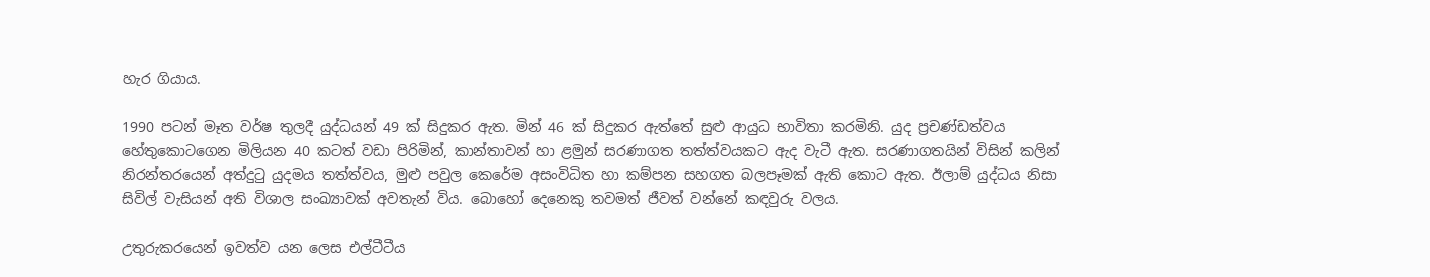හැර ගියාය.

1990 පටන් මෑත වර්ෂ තුලදී යුද්ධයන් 49 ක් සිදුකර ඇත. මින් 46 ක් සිදුකර ඇත්තේ සුළු ආයුධ භාවිතා කරමිනි. යුද ප්‍රචණ්ඩත්වය හේතුකොටගෙන මිලියන 40 කටත් වඩා පිරිමින්, කාන්තාවන් හා ළමුන් සරණාගත තත්ත්වයකට ඇද වැටී ඇත. සරණාගතයින් විසින් කලින් නිරන්තරයෙන් අත්දුටු යුදමය තත්ත්වය, මුළු පවුල කෙරේම අසංවිධිත හා කම්පන සහගත බලපෑමක් ඇති කොට ඇත. ඊලාම් යුද්ධය නිසා සිවිල් වැසියන් අති විශාල සංඛ්‍යාවක් අවතැන් විය. බොහෝ දෙනෙකු තවමත් ජීවත් වන්නේ කඳවුරු වලය.

උතුරුකරයෙන් ඉවත්ව යන ලෙස එල්ටීටීය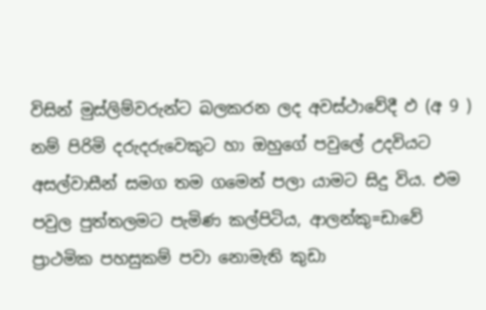විසින් මුස්ලිම්වරුන්ට බලකරන ලද අවස්ථාවේදී ඵ (අ 9 ) නම් පිරිමි දරුදරුවෙකුට හා ඔහුගේ පවුලේ උදවියට අසල්වාසීන් සමග තම ගමෙන් පලා යාමට සිදු විය. එම පවුල පුත්තලමට පැමිණ කල්පිටිය, ආලන්කු=ඩාවේ ප්‍රාථමික පහසුකම් පවා නොමැති කුඩා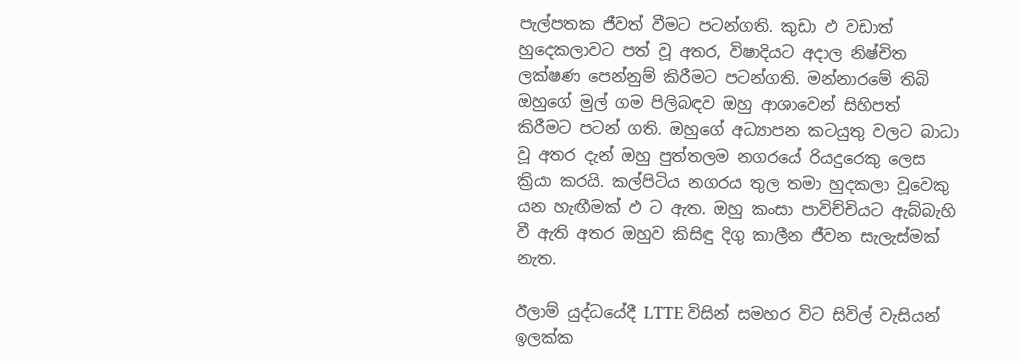පැල්පතක ජීවත් වීමට පටන්ගති. කුඩා ඵ වඩාත් හුදෙකලාවට පත් වූ අතර, විෂාදියට අදාල නිෂ්චිත ලක්ෂණ පෙන්නුම් කිරීමට පටන්ගති. මන්නාරමේ තිබි ඔහුගේ මුල් ගම පිලිබඳව ඔහු ආශාවෙන් සිහිපත් කිරීමට පටන් ගති. ඔහුගේ අධ්‍යාපන කටයුතු වලට බාධා වූ අතර දැන් ඔහු පුත්තලම නගරයේ රියදුරෙකු ලෙස ක්‍රියා කරයි. කල්පිටිය නගරය තුල තමා හුදකලා වූවෙකු යන හැඟීමක් ඵ ට ඇත. ඔහු කංසා පාවිච්චියට ඇබ්බැහි වී ඇති අතර ඔහුව කිසිඳු දිගු කාලීන ජීවන සැලැස්මක් නැත.

ඊලාම් යුද්ධයේදී LTTE විසින් සමහර විට සිවිල් වැසියන් ඉලක්ක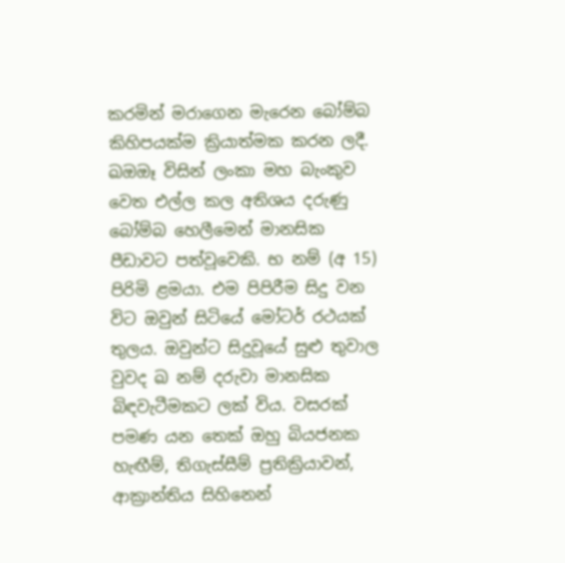කරමින් මරාගෙන මැරෙන බෝම්බ කිහිපයක්ම ක්‍රියාත්මක කරන ලදී. ඛඔඔෑ විසින් ලංකා මහ බැංකුව වෙත එල්ල කල අතිශය දරුණු බෝම්බ හෙලීමෙන් මානසික පීඩාවට පත්වූවෙකි. භ නම් (අ 15) පිරිමි ළමයා. එම පිපිරීම සිදු වන විට ඔවුන් සිටියේ මෝටර් රථයක් තුලය. ඔවුන්ට සිදුවූයේ සුළු තුවාල වුවද ඛ නම් දරුවා මානසික බිඳවැටීමකට ලක් විය. වසරක් පමණ යන තෙක් ඔහු බියජනක හැඟීම්, තිගැස්සීම් ප්‍රතික්‍රියාවන්, ආක්‍රාන්තිය සිහිනෙන්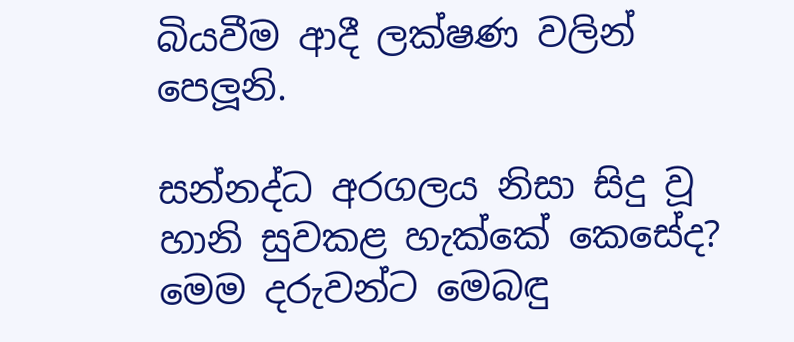බියවීම ආදී ලක්ෂණ වලින් පෙලූනි.

සන්නද්ධ අරගලය නිසා සිදු වූ හානි සුවකළ හැක්කේ කෙසේද? මෙම දරුවන්ට මෙබඳු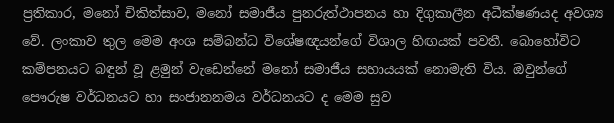ප්‍රතිකාර, මනෝ චිකිත්සාව, මනෝ සමාජීය පුනරුත්ථාපනය හා දිගුකාලීන අධීක්ෂණයද අවශ්‍ය වේ. ලංකාව තුල මෙම අංශ සම්බන්ධ විශේෂඥයන්ගේ විශාල හිඟයක් පවතී. බොහෝවිට කම්පනයට බඳුන් වූ ළමුන් වැඩෙන්නේ මනෝ සමාජීය සහායයක් නොමැති විය. ඔවුන්ගේ පෞරුෂ වර්ධනයට හා සංජානනමය වර්ධනයට ද මෙම සුව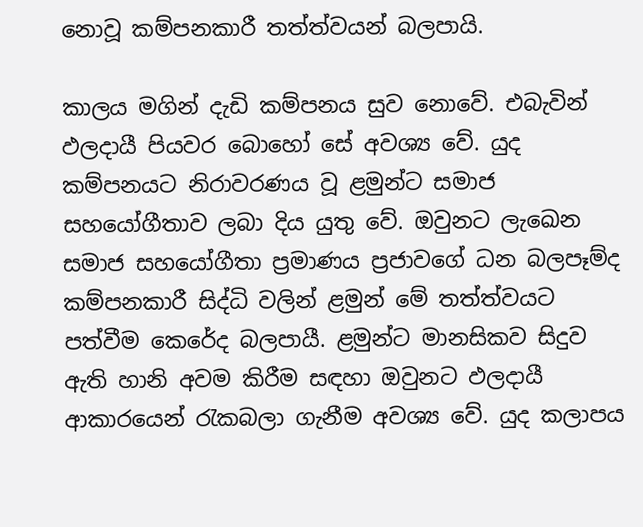නොවූ කම්පනකාරී තත්ත්වයන් බලපායි.

කාලය මගින් දැඩි කම්පනය සුව නොවේ. එබැවින් ඵලදායී පියවර බොහෝ සේ අවශ්‍ය වේ. යුද කම්පනයට නිරාවරණය වූ ළමුන්ට සමාජ සහයෝගීතාව ලබා දිය යුතු වේ. ඔවුනට ලැඛෙන සමාජ සහයෝගීතා ප්‍රමාණය ප්‍රජාවගේ ධන බලපෑම්ද කම්පනකාරී සිද්ධි වලින් ළමුන් මේ තත්ත්වයට පත්වීම කෙරේද බලපායී. ළමුන්ට මානසිකව සිදුව ඇති හානි අවම කිරීම සඳහා ඔවුනට ඵලදායී ආකාරයෙන් රැකබලා ගැනීම අවශ්‍ය වේ. යුද කලාපය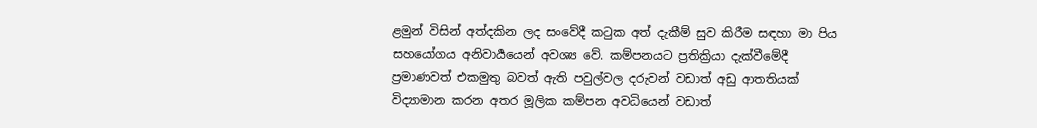ළමුන් විසින් අත්දකින ලද සංවේදී කටුක අත් දැකීම් සුව කිරීම සඳහා මා පිය සහයෝගය අනිවාර්‍යයෙන් අවශ්‍ය වේ. කම්පනයට ප්‍රතික්‍රියා දැක්වීමේදී ප්‍රමාණවත් එකමුතු බවත් ඇති පවුල්වල දරුවන් වඩාත් අඩු ආතතියක් විද්‍යාමාන කරන අතර මූලික කම්පන අවධියෙන් වඩාත්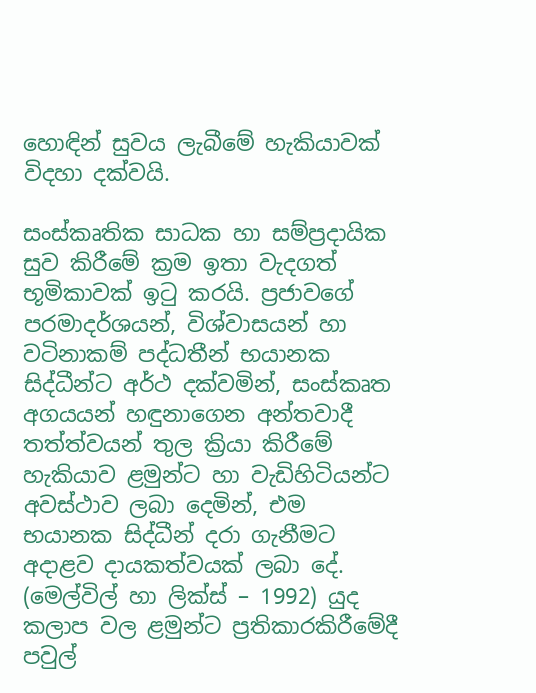හොඳින් සුවය ලැබීමේ හැකියාවක් විදහා දක්වයි.

සංස්කෘතික සාධක හා සම්ප්‍රදායික සුව කිරීමේ ක්‍රම ඉතා වැදගත් භූමිකාවක් ඉටු කරයි. ප්‍රජාවගේ පරමාදර්ශයන්, විශ්වාසයන් හා වටිනාකම් පද්ධතීන් භයානක සිද්ධීන්ට අර්ථ දක්වමින්, සංස්කෘත අගයයන් හඳුනාගෙන අන්තවාදී තත්ත්වයන් තුල ක්‍රියා කිරීමේ හැකියාව ළමුන්ට හා වැඩිහිටියන්ට අවස්ථාව ලබා දෙමින්, එම භයානක සිද්ධීන් දරා ගැනීමට අදාළව දායකත්වයක් ලබා දේ. (මෙල්විල් හා ලික්ස් – 1992) යුද කලාප වල ළමුන්ට ප්‍රතිකාරකිරීමේදී පවුල්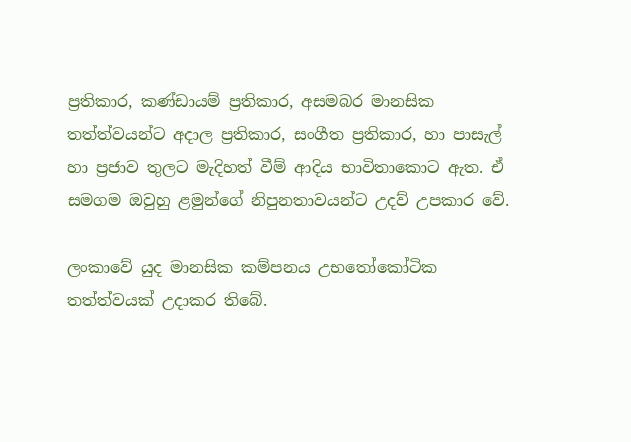ප්‍රතිකාර, කණ්ඩායම් ප්‍රතිකාර, අසමබර මානසික තත්ත්වයන්ට අදාල ප්‍රතිකාර, සංගීත ප්‍රතිකාර, හා පාසැල් හා ප්‍රජාව තුලට මැදිහත් වීම් ආදිය භාවිතාකොට ඇත. ඒ සමගම ඔවුහු ළමුන්ගේ නිපුනතාවයන්ට උදව් උපකාර වේ.

ලංකාවේ යුද මානසික කම්පනය උභතෝකෝටික තත්ත්වයක් උදාකර තිබේ.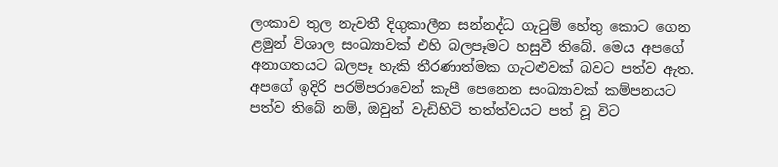ලංකාව තුල නැවතී දිගුකාලීන සන්නද්ධ ගැටුම් හේතු කොට ගෙන ළමුන් විශාල සංඛ්‍යාවක් එහි බලපෑමට හසුවී තිබේ. මෙය අපගේ අනාගතයට බලපෑ හැකි තීරණාත්මක ගැටළුවක් බවට පත්ව ඇත. අපගේ ඉදිරි පරම්පරාවෙන් කැපී පෙනෙන සංඛ්‍යාවක් කම්පනයට පත්ව තිබේ නම්, ඔවුන් වැඩිහිටි තත්ත්වයට පත් වූ විට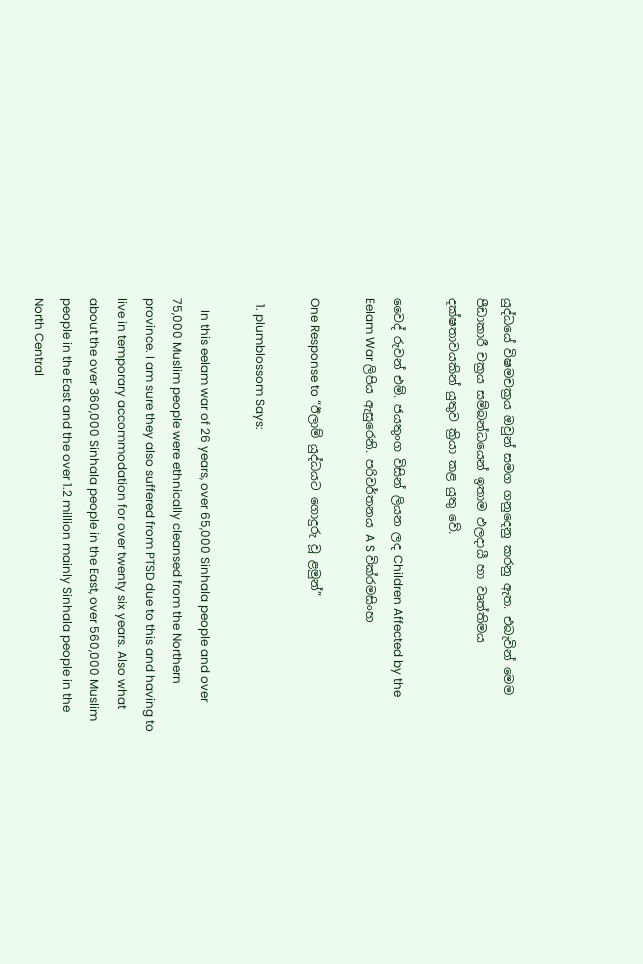යුද්ධයේ විෂමචක්‍රය ඔවුන් සමග ගනුදෙනු කරනු ඇත. එබැවින් මෙම පීඩාකාරී චක්‍රය සම්බන්ධයෙන් ඉතාම ඵලදායී හා වෘත්තිමය දක්ෂතාවයකින් යුතුව ක්‍රියා කළ යුතු වේ.

වෛද් රුවන් එම්. ජයතුංග විසින් ලියන ලද Children Affected by the Eelam War ලිපිය ඇසුරෙනි. පරිවර්තනය A S වික්රමසිංහ

One Response to “ඊලාම් යුද්ධයට ගොදුරු වූ ළමුන්”

  1. plumblossom Says:

    In this eelam war of 26 years, over 65,000 Sinhala people and over 75,000 Muslim people were ethnically cleansed from the Northern province. I am sure they also suffered from PTSD due to this and having to live in temporary accommodation for over twenty six years. Also what about the over 360,000 Sinhala people in the East, over 560,000 Muslim people in the East and the over 1.2 million mainly Sinhala people in the North Central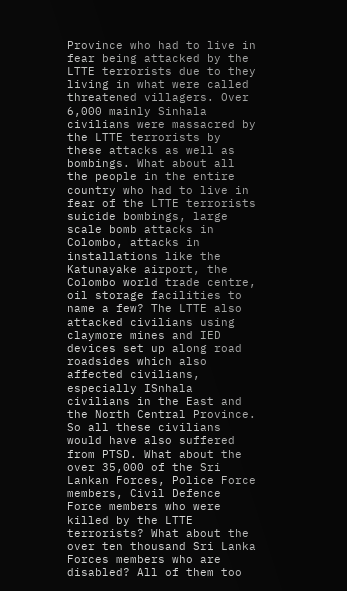Province who had to live in fear being attacked by the LTTE terrorists due to they living in what were called threatened villagers. Over 6,000 mainly Sinhala civilians were massacred by the LTTE terrorists by these attacks as well as bombings. What about all the people in the entire country who had to live in fear of the LTTE terrorists suicide bombings, large scale bomb attacks in Colombo, attacks in installations like the Katunayake airport, the Colombo world trade centre, oil storage facilities to name a few? The LTTE also attacked civilians using claymore mines and IED devices set up along road roadsides which also affected civilians, especially ISnhala civilians in the East and the North Central Province. So all these civilians would have also suffered from PTSD. What about the over 35,000 of the Sri Lankan Forces, Police Force members, Civil Defence Force members who were killed by the LTTE terrorists? What about the over ten thousand Sri Lanka Forces members who are disabled? All of them too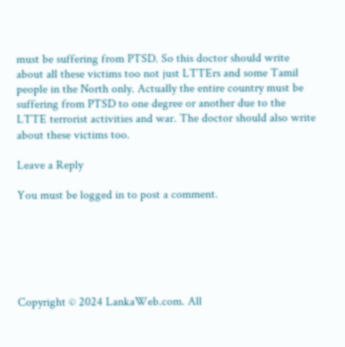must be suffering from PTSD. So this doctor should write about all these victims too not just LTTErs and some Tamil people in the North only. Actually the entire country must be suffering from PTSD to one degree or another due to the LTTE terrorist activities and war. The doctor should also write about these victims too.

Leave a Reply

You must be logged in to post a comment.






Copyright © 2024 LankaWeb.com. All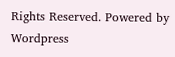Rights Reserved. Powered by Wordpress